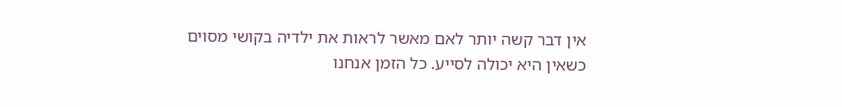אין דבר קשה יותר לאם מאשר לראות את ילדיה בקושי מסוים כשאין היא יכולה לסייע. כל הזמן אנחנו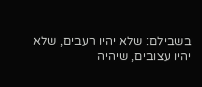בשבילם: שלא יהיו רעבים, שלא יהיו עצובים, שיהיה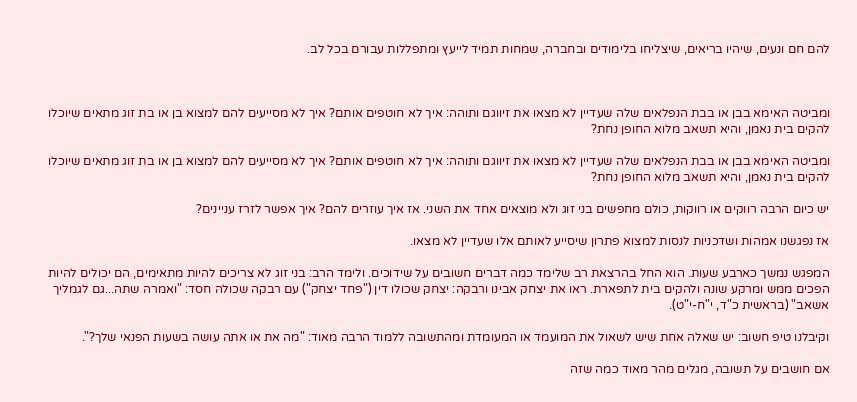להם חם ונעים, שיהיו בריאים, שיצליחו בלימודים ובחברה, שמחות תמיד לייעץ ומתפללות עבורם בכל לב.



ומביטה האימא בבן או בבת הנפלאים שלה שעדיין לא מצאו את זיווגם ותוהה: איך לא חוטפים אותם? איך לא מסייעים להם למצוא בן או בת זוג מתאים שיוכלו להקים בית נאמן, והיא תשאב מלוא החופן נחת?

ומביטה האימא בבן או בבת הנפלאים שלה שעדיין לא מצאו את זיווגם ותוהה: איך לא חוטפים אותם? איך לא מסייעים להם למצוא בן או בת זוג מתאים שיוכלו להקים בית נאמן, והיא תשאב מלוא החופן נחת?

יש כיום הרבה רווקים או רווקות, כולם מחפשים בני זוג ולא מוצאים אחד את השני. אז איך עוזרים להם? איך אפשר לזרז עניינים?

אז נפגשנו אמהות ושדכניות לנסות למצוא פתרון שיסייע לאותם אלו שעדיין לא מצאו.

המפגש נמשך כארבע שעות. הוא החל בהרצאת רב שלימד כמה דברים חשובים על שידוכים. ולימד הרב: בני זוג לא צריכים להיות מתאימים, הם יכולים להיות הפכים ממש ומרקע שונה ולהקים בית לתפארת. ראו את יצחק אבינו ורבקה: יצחק שכולו דין ("פחד יצחק") עם רבקה שכולה חסד: "ואמרה שתה...גם לגמליך אשאב" (בראשית כ"ד, י"ח-י"ט).

וקיבלנו טיפ חשוב: יש שאלה אחת שיש לשאול את המועמד או המעומדת ומהתשובה ללמוד הרבה מאוד: "מה את או אתה עושה בשעות הפנאי שלך?".

אם חושבים על תשובה, מגלים מהר מאוד כמה שזה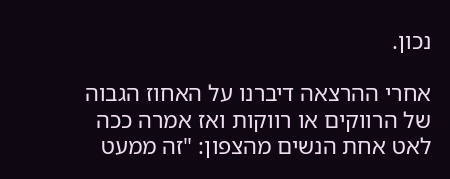נכון.

אחרי ההרצאה דיברנו על האחוז הגבוה של הרווקים או רווקות ואז אמרה ככה לאט אחת הנשים מהצפון: "זה ממעט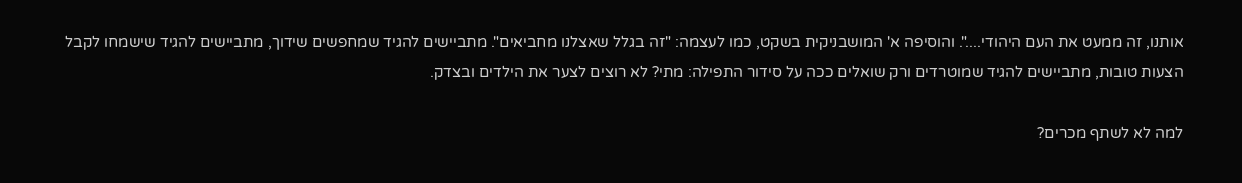אותנו, זה ממעט את העם היהודי....". והוסיפה א' המושבניקית בשקט, כמו לעצמה: "זה בגלל שאצלנו מחביאים". מתביישים להגיד שמחפשים שידוך, מתביישים להגיד שישמחו לקבל הצעות טובות, מתביישים להגיד שמוטרדים ורק שואלים ככה על סידור התפילה: מתי? לא רוצים לצער את הילדים ובצדק.

למה לא לשתף מכרים?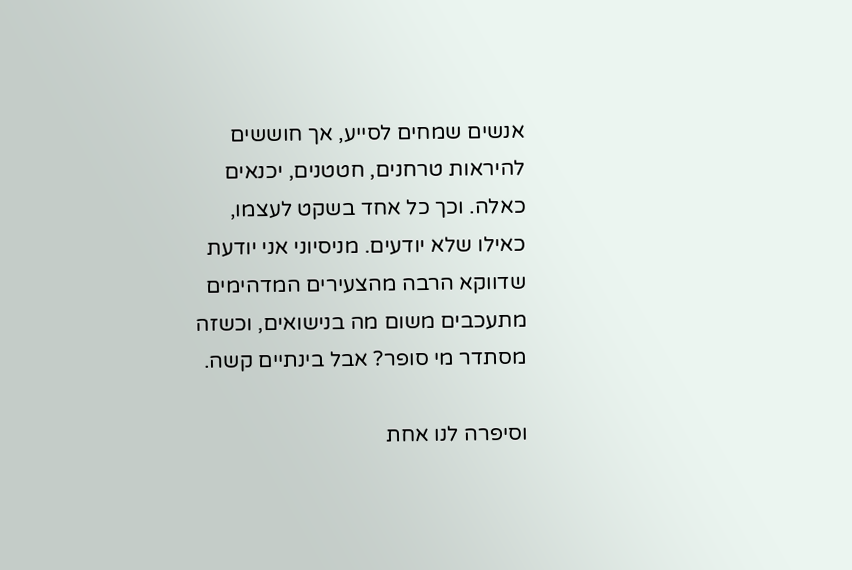אנשים שמחים לסייע, אך חוששים להיראות טרחנים, חטטנים, יכנאים כאלה. וכך כל אחד בשקט לעצמו, כאילו שלא יודעים. מניסיוני אני יודעת שדווקא הרבה מהצעירים המדהימים מתעכבים משום מה בנישואים, וכשזה מסתדר מי סופר? אבל בינתיים קשה.

וסיפרה לנו אחת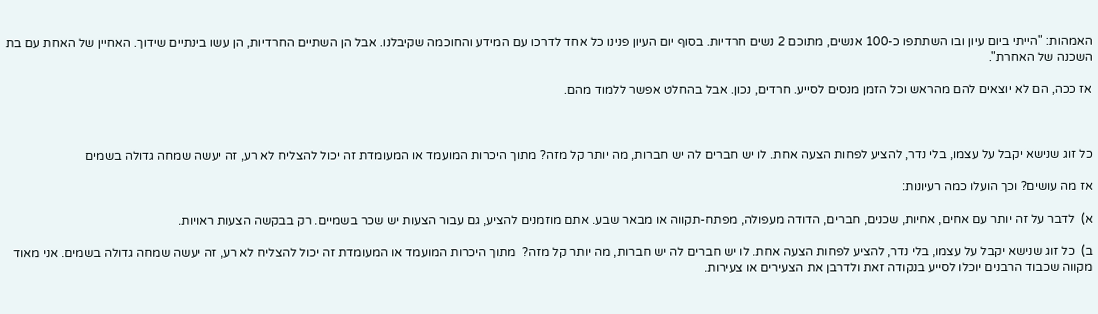האמהות: "הייתי ביום עיון ובו השתתפו כ-100 אנשים, מתוכם 2 נשים חרדיות. בסוף יום העיון פנינו כל אחד לדרכו עם המידע והחוכמה שקיבלנו. אבל הן השתיים החרדיות, הן עשו בינתיים שידוך. האחיין של האחת עם בת השכנה של האחרת".

אז ככה, הם לא יוצאים להם מהראש וכל הזמן מנסים לסייע. חרדים, נכון. אבל בהחלט אפשר ללמוד מהם.



כל זוג שנישא יקבל על עצמו, בלי נדר, להציע לפחות הצעה אחת. לו יש חברים לה יש חברות, מה יותר קל מזה? מתוך היכרות המועמד או המעומדת זה יכול להצליח לא רע, זה יעשה שמחה גדולה בשמים

אז מה עושים? וכך הועלו כמה רעיונות:

א)  לדבר על זה יותר עם אחים, אחיות, שכנים, חברים, הדודה מעפולה, מפתח-תקווה או מבאר שבע. אתם מוזמנים להציע, גם עבור הצעות יש שכר בשמיים. רק בבקשה הצעות ראויות.

ב)  כל זוג שנישא יקבל על עצמו, בלי נדר, להציע לפחות הצעה אחת. לו יש חברים לה יש חברות, מה יותר קל מזה?  מתוך היכרות המועמד או המעומדת זה יכול להצליח לא רע, זה יעשה שמחה גדולה בשמים. אני מאוד מקווה שכבוד הרבנים יוכלו לסייע בנקודה זאת ולדרבן את הצעירים או צעירות.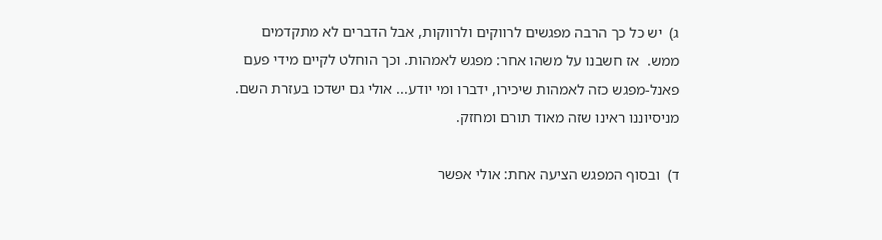ג)  יש כל כך הרבה מפגשים לרווקים ולרווקות, אבל הדברים לא מתקדמים ממש.  אז חשבנו על משהו אחר: מפגש לאמהות. וכך הוחלט לקיים מידי פעם פאנל-מפגש כזה לאמהות שיכירו, ידברו ומי יודע... אולי גם ישדכו בעזרת השם. מניסיוננו ראינו שזה מאוד תורם ומחזק.

ד)  ובסוף המפגש הציעה אחת: אולי אפשר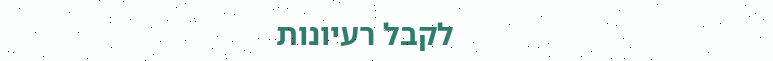לקבל רעיונות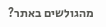מהגולשים באתר?